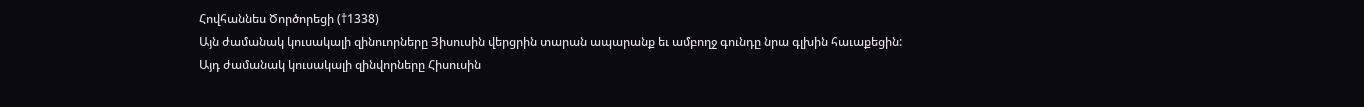Հովհաննես Ծործորեցի (†1338)
Այն ժամանակ կուսակալի զինուորները Յիսուսին վերցրին տարան ապարանք եւ ամբողջ գունդը նրա գլխին հաւաքեցին:
Այդ ժամանակ կուսակալի զինվորները Հիսուսին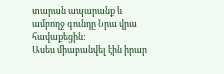տարան ապարանք և ամբողջ գունդը Նրա վրա հավաքեցին:
Ասես միաբանվել էին իրար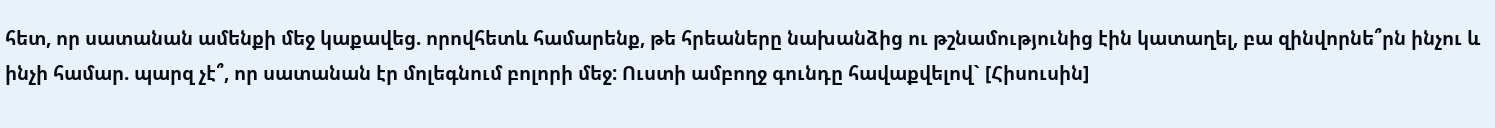հետ, որ սատանան ամենքի մեջ կաքավեց. որովհետև համարենք, թե հրեաները նախանձից ու թշնամությունից էին կատաղել, բա զինվորնե՞րն ինչու և ինչի համար. պարզ չէ՞, որ սատանան էր մոլեգնում բոլորի մեջ: Ուստի ամբողջ գունդը հավաքվելով` [Հիսուսին]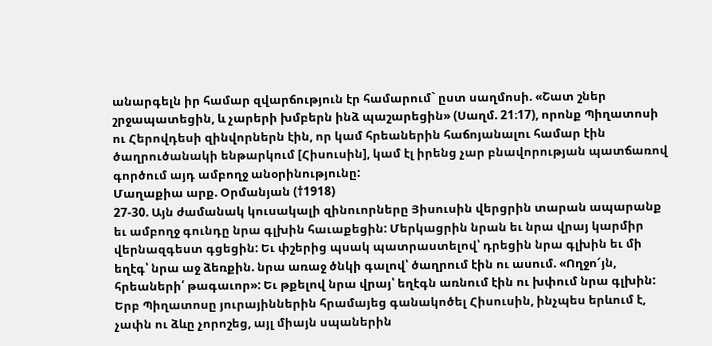անարգելն իր համար զվարճություն էր համարում` ըստ սաղմոսի. «Շատ շներ շրջապատեցին, և չարերի խմբերն ինձ պաշարեցին» (Սաղմ. 21։17), որոնք Պիղատոսի ու Հերովդեսի զինվորներն էին, որ կամ հրեաներին հաճոյանալու համար էին ծաղրուծանակի ենթարկում [Հիսուսին], կամ էլ իրենց չար բնավորության պատճառով գործում այդ ամբողջ անօրինությունը:
Մաղաքիա արք. Օրմանյան (†1918)
27-30. Այն ժամանակ կուսակալի զինուորները Յիսուսին վերցրին տարան ապարանք եւ ամբողջ գունդը նրա գլխին հաւաքեցին: Մերկացրին նրան եւ նրա վրայ կարմիր վերնազգեստ գցեցին: Եւ փշերից պսակ պատրաստելով՝ դրեցին նրա գլխին եւ մի եղէգ՝ նրա աջ ձեռքին. նրա առաջ ծնկի գալով՝ ծաղրում էին ու ասում. «Ողջո՜յն, հրեաների՛ թագաւոր»: Եւ թքելով նրա վրայ՝ եղէգն առնում էին ու խփում նրա գլխին:
Երբ Պիղատոսը յուրայիններին հրամայեց գանակոծել Հիսուսին, ինչպես երևում է, չափն ու ձևը չորոշեց, այլ միայն սպաներին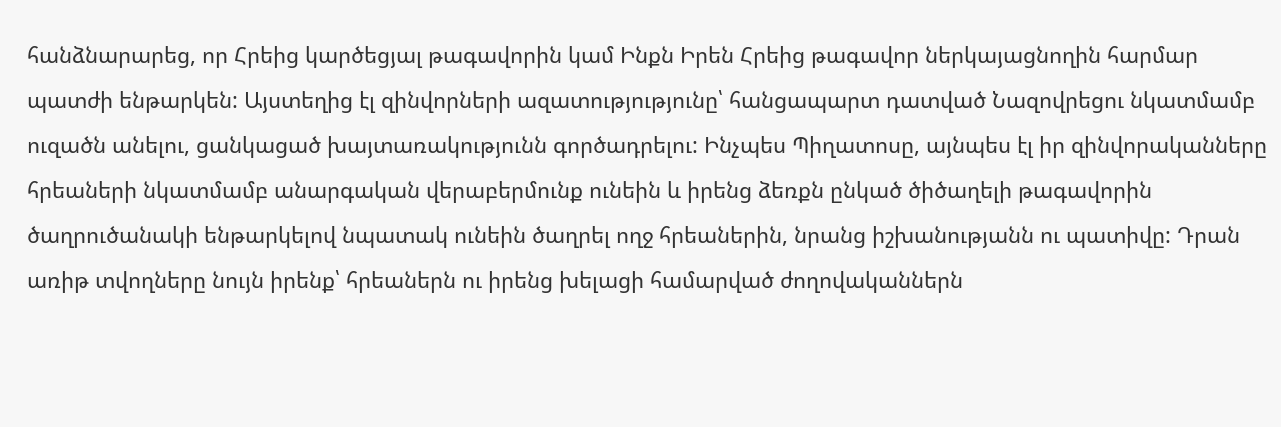հանձնարարեց, որ Հրեից կարծեցյալ թագավորին կամ Ինքն Իրեն Հրեից թագավոր ներկայացնողին հարմար պատժի ենթարկեն: Այստեղից էլ զինվորների ազատությությունը՝ հանցապարտ դատված Նազովրեցու նկատմամբ ուզածն անելու, ցանկացած խայտառակությունն գործադրելու: Ինչպես Պիղատոսը, այնպես էլ իր զինվորականները հրեաների նկատմամբ անարգական վերաբերմունք ունեին և իրենց ձեռքն ընկած ծիծաղելի թագավորին ծաղրուծանակի ենթարկելով նպատակ ունեին ծաղրել ողջ հրեաներին, նրանց իշխանությանն ու պատիվը: Դրան առիթ տվողները նույն իրենք՝ հրեաներն ու իրենց խելացի համարված ժողովականներն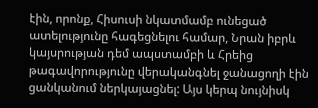էին, որոնք, Հիսուսի նկատմամբ ունեցած ատելությունը հագեցնելու համար, Նրան իբրև կայսրության դեմ ապստամբի և Հրեից թագավորությունը վերականգնել ջանացողի էին ցանկանում ներկայացնել: Այս կերպ նույնիսկ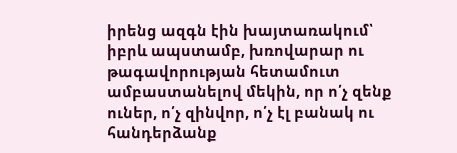իրենց ազգն էին խայտառակում՝ իբրև ապստամբ, խռովարար ու թագավորության հետամուտ ամբաստանելով մեկին, որ ո՛չ զենք ուներ, ո՛չ զինվոր, ո՛չ էլ բանակ ու հանդերձանք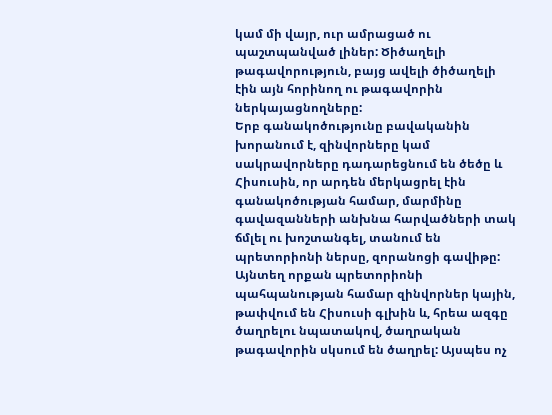կամ մի վայր, ուր ամրացած ու պաշտպանված լիներ: Ծիծաղելի թագավորություն, բայց ավելի ծիծաղելի էին այն հորինող ու թագավորին ներկայացնողները:
Երբ գանակոծությունը բավականին խորանում է, զինվորները կամ սակրավորները դադարեցնում են ծեծը և Հիսուսին, որ արդեն մերկացրել էին գանակոծության համար, մարմինը գավազանների անխնա հարվածների տակ ճմլել ու խոշտանգել, տանում են պրետորիոնի ներսը, զորանոցի գավիթը: Այնտեղ որքան պրետորիոնի պահպանության համար զինվորներ կային, թափվում են Հիսուսի գլխին և, հրեա ազգը ծաղրելու նպատակով, ծաղրական թագավորին սկսում են ծաղրել: Այսպես ոչ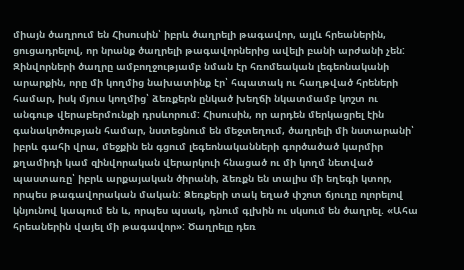միայն ծաղրում են Հիսուսին՝ իբրև ծաղրելի թագավոր, այլև հրեաներին, ցուցադրելով, որ նրանք ծաղրելի թագավորներից ավելի բանի արժանի չեն:
Զինվորների ծաղրը ամբողջությամբ նման էր հռոմեական լեգեոնականի արարքին, որը մի կողմից նախատինք էր՝ հպատակ ու հաղթված հրեների համար, իսկ մյուս կողմից՝ ձեռքերն ընկած խեղճի նկատմամբ կոշտ ու անգութ վերաբերմունքի դրսևորում: Հիսուսին, որ արդեն մերկացրել էին գանակոծության համար, նստեցնում են մեջտեղում, ծաղրելի մի նստարանի՝ իբրև գահի վրա, մեջքին են գցում լեգեոնականների գործածած կարմիր քղամիդի կամ զինվորական վերարկուի հնացած ու մի կողմ նետված պաստառը՝ իբրև արքայական ծիրանի, ձեռքն են տալիս մի եղեգի կտոր, որպես թագավորական մական: Ձեռքերի տակ եղած փշոտ ճյուղը ոլորելով կնյունով կապում են և, որպես պսակ, դնում գլխին ու սկսում են ծաղրել. «Ահա հրեաներին վայել մի թագավոր»: Ծաղրելը դեռ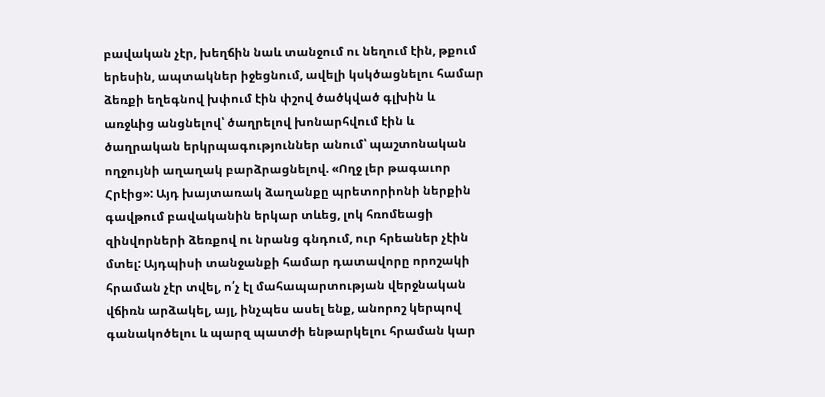բավական չէր, խեղճին նաև տանջում ու նեղում էին, թքում երեսին, ապտակներ իջեցնում, ավելի կսկծացնելու համար ձեռքի եղեգնով խփում էին փշով ծածկված գլխին և առջևից անցնելով՝ ծաղրելով խոնարհվում էին և ծաղրական երկրպագություններ անում՝ պաշտոնական ողջույնի աղաղակ բարձրացնելով. «Ողջ լեր թագաւոր Հրէից»: Այդ խայտառակ ձաղանքը պրետորիոնի ներքին գավթում բավականին երկար տևեց, լոկ հռոմեացի
զինվորների ձեռքով ու նրանց գնդում, ուր հրեաներ չէին մտել: Այդպիսի տանջանքի համար դատավորը որոշակի հրաման չէր տվել, ո՛չ էլ մահապարտության վերջնական վճիռն արձակել, այլ, ինչպես ասել ենք, անորոշ կերպով գանակոծելու և պարզ պատժի ենթարկելու հրաման կար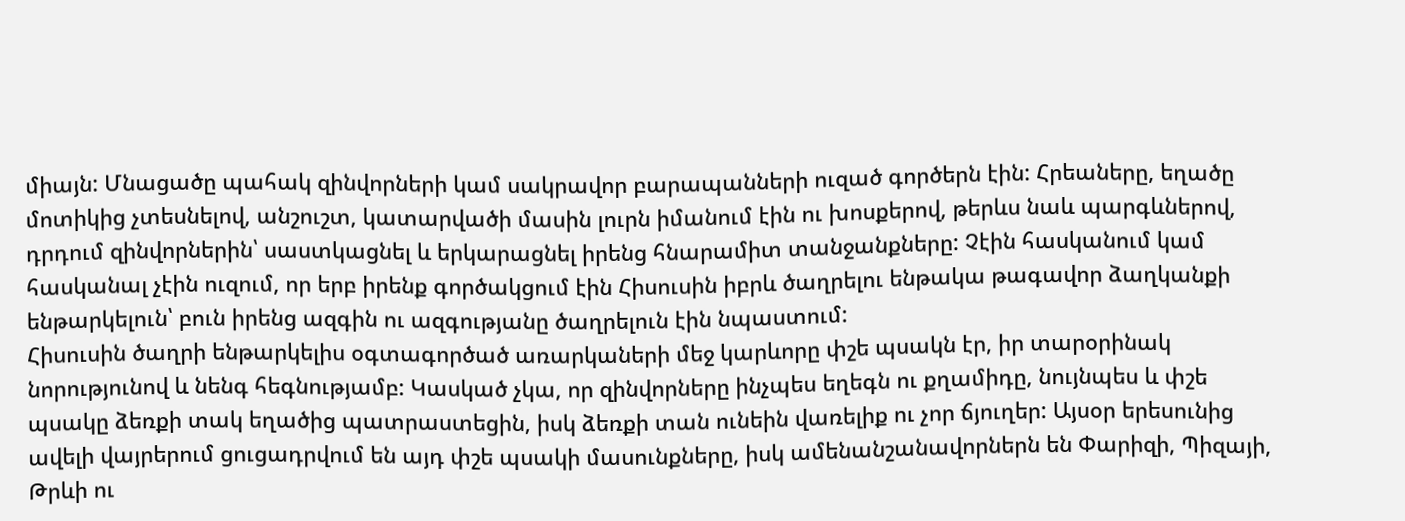միայն: Մնացածը պահակ զինվորների կամ սակրավոր բարապանների ուզած գործերն էին: Հրեաները, եղածը մոտիկից չտեսնելով, անշուշտ, կատարվածի մասին լուրն իմանում էին ու խոսքերով, թերևս նաև պարգևներով, դրդում զինվորներին՝ սաստկացնել և երկարացնել իրենց հնարամիտ տանջանքները: Չէին հասկանում կամ հասկանալ չէին ուզում, որ երբ իրենք գործակցում էին Հիսուսին իբրև ծաղրելու ենթակա թագավոր ձաղկանքի ենթարկելուն՝ բուն իրենց ազգին ու ազգությանը ծաղրելուն էին նպաստում:
Հիսուսին ծաղրի ենթարկելիս օգտագործած առարկաների մեջ կարևորը փշե պսակն էր, իր տարօրինակ նորությունով և նենգ հեգնությամբ: Կասկած չկա, որ զինվորները ինչպես եղեգն ու քղամիդը, նույնպես և փշե պսակը ձեռքի տակ եղածից պատրաստեցին, իսկ ձեռքի տան ունեին վառելիք ու չոր ճյուղեր: Այսօր երեսունից ավելի վայրերում ցուցադրվում են այդ փշե պսակի մասունքները, իսկ ամենանշանավորներն են Փարիզի, Պիզայի, Թրևի ու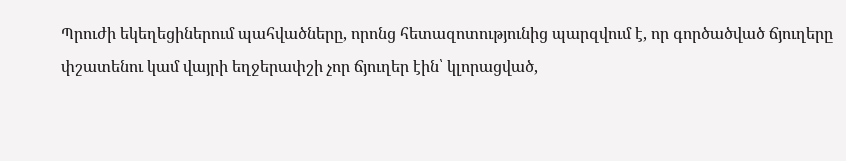Պրուժի եկեղեցիներում պահվածները, որոնց հետազոտությունից պարզվում է, որ գործածված ճյուղերը փշատենու կամ վայրի եղջերափշի չոր ճյուղեր էին՝ կլորացված,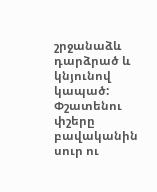շրջանաձև դարձրած և կնյունով կապած: Փշատենու փշերը բավականին սուր ու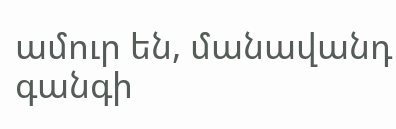ամուր են, մանավանդ գանգի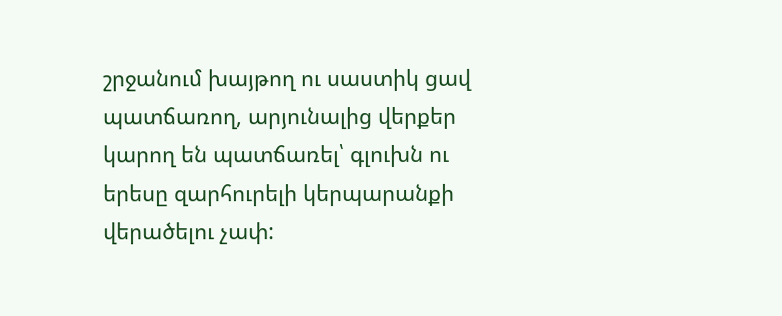շրջանում խայթող ու սաստիկ ցավ պատճառող, արյունալից վերքեր կարող են պատճառել՝ գլուխն ու երեսը զարհուրելի կերպարանքի վերածելու չափ: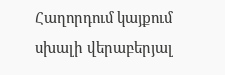Հաղորդում կայքում սխալի վերաբերյալ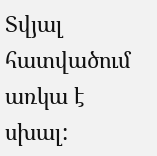Տվյալ հատվածում առկա է սխալ: